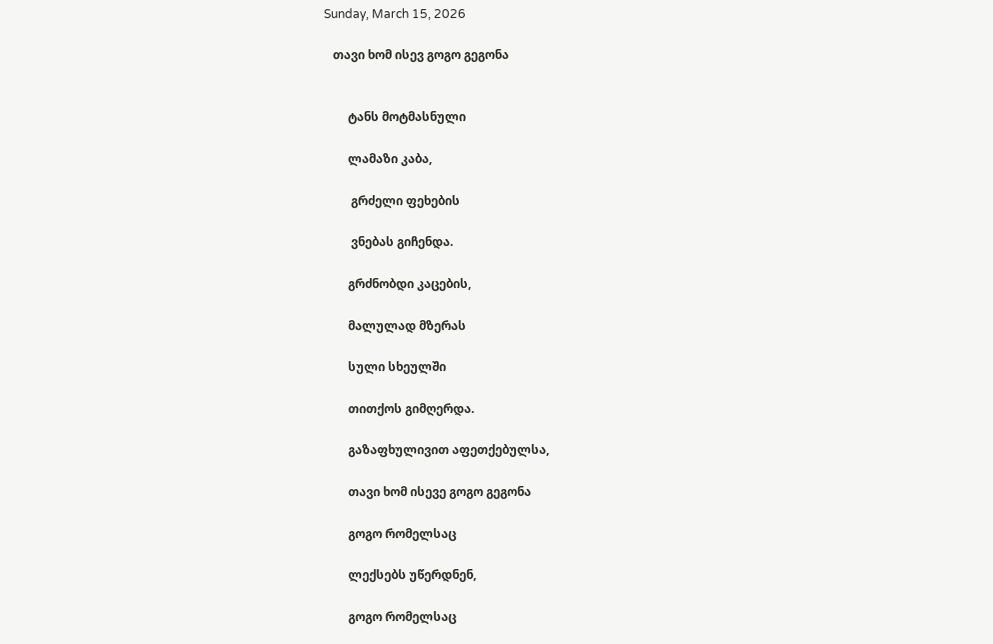Sunday, March 15, 2026

   თავი ხომ ისევ გოგო გეგონა


        ტანს მოტმასნული

        ლამაზი კაბა,

         გრძელი ფეხების

         ვნებას გიჩენდა.

        გრძნობდი კაცების,

        მალულად მზერას

        სული სხეულში

        თითქოს გიმღერდა.

        გაზაფხულივით აფეთქებულსა,

        თავი ხომ ისევე გოგო გეგონა

        გოგო რომელსაც

        ლექსებს უწერდნენ,

        გოგო რომელსაც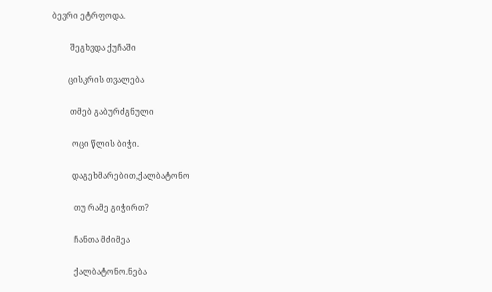ბევრი ეტრფოდა.

         შეგხვდა ქუჩაში

        ცისკრის თვალება

         თმებ გაბურძგნული

          ოცი წლის ბიჭი.

          დაგეხმარებით,ქალბატონო

           თუ რამე გიჭირთ?

           ჩანთა მძიმეა

           ქალბატონო.ნება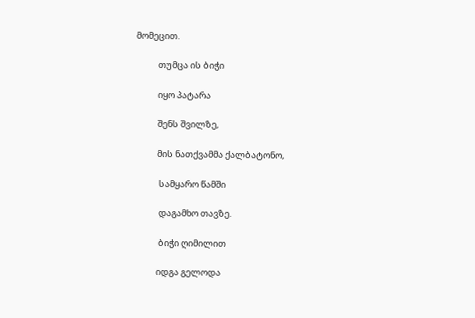მომეცით.

           თუმცა ის ბიჭი

           იყო პატარა

           შენს შვილზე,

           მის ნათქვამმა ქალბატონო,

            სამყარო წამში

            დაგამხო თავზე.

            ბიჭი ღიმილით

           იდგა გელოდა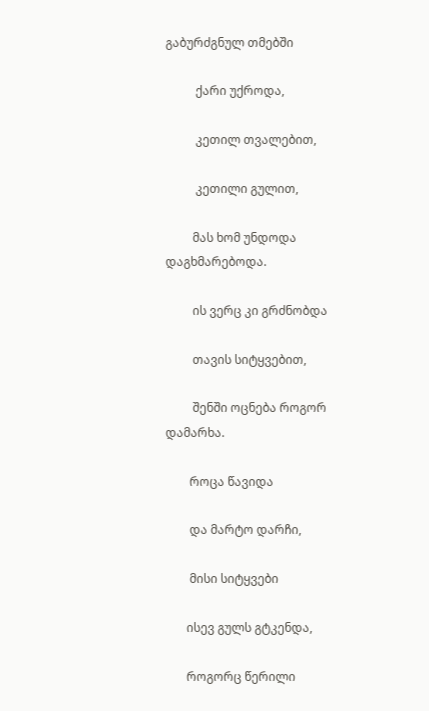გაბურძგნულ თმებში

          ქარი უქროდა,

          კეთილ თვალებით,

          კეთილი გულით,

         მას ხომ უნდოდა დაგხმარებოდა.

         ის ვერც კი გრძნობდა

         თავის სიტყვებით,

         შენში ოცნება როგორ დამარხა.

        როცა წავიდა

        და მარტო დარჩი,

        მისი სიტყვები

       ისევ გულს გტკენდა,

       როგორც წერილი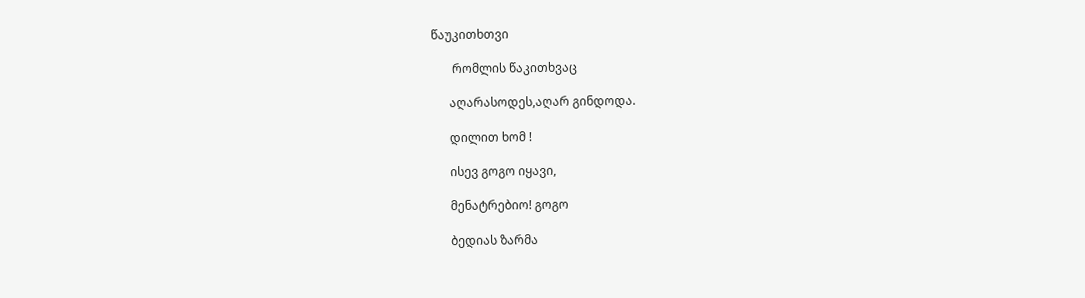წაუკითხთვი

       რომლის წაკითხვაც

      აღარასოდეს,აღარ გინდოდა.

      დილით ხომ !

      ისევ გოგო იყავი,

      მენატრებიო! გოგო

      ბედიას ზარმა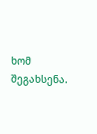ხომ შეგახსენა.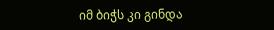იმ ბიჭს კი გინდა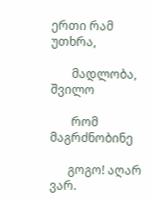ერთი რამ უთხრა,

       მადლობა, შვილო

       რომ მაგრძნობინე

      გოგო! აღარ ვარ.